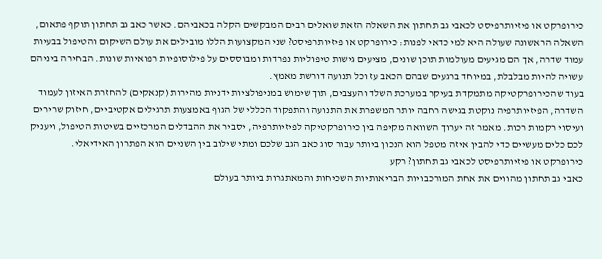כירופרקט או פיזיותרפיסט לכאבי גב תחתון את השאלה הזאת שואלים רבים המבקשים הקלה בכאביהם. כאשר כאב גב תחתון תוקף פתאום, השאלה הראשונה שעולה היא למי כדאי לפנות: כירופרקט או פיזיותרפיסט? שני המקצועות הללו מובילים את עולם השיקום והטיפול בבעיות עמוד שדרה, אך הם מגיעים מעולמות תוכן שונים, מציעים גישות טיפוליות נפרדות ומבוססים על פילוסופיות רפואיות שונות. הבחירה ביניהם עשויה להיות מבלבלת, במיוחד ברגעים שבהם הכאב עז וכל תנועה דורשת מאמץ.
בעוד שהכירופרקטיקה מתמקדת בעיקר במערכת השלד והעצבים, תוך שימוש במניפולציות ידניות מהירות (קנאקים) להחזרת האיזון לעמוד השדרה, הפיזיותרפיה נוקטת בגישה רחבה יותר המשפרת את התנועה והתפקוד הכללי של הגוף באמצעות תרגילים אקטיביים, חיזוק שרירים ועיסוי רקמות רכות. מאמר זה יערוך השוואה מקיפה בין כירופרקטיקה לפיזיותרפיה, יסביר את ההבדלים המרכזיים בשיטות הטיפול, ויעניק לכם כלים מעשיים כדי להבין איזה מטפל הוא הנכון ביותר עבור סוג כאב הגב שלכם ומתי שילוב בין השניים הוא הפתרון האידיאלי.
כירופרקט או פיזיותרפיסט לכאבי גב תחתון? רקע
כאבי גב תחתון מהווים את אחת המורכבויות הבריאותיות השכיחות והמאתגרות ביותר בעולם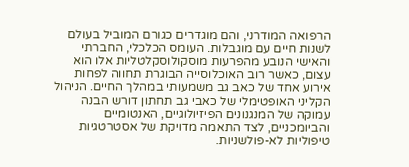הרפואה המודרני, והם מוגדרים כגורם המוביל בעולם לשנות חיים עם מוגבלות. העומס הכלכלי, החברתי והאישי הנובע מהפרעות מוסקולוסקלטליות אלו הוא עצום, כאשר רוב האוכלוסייה הבוגרת תחווה לפחות אירוע אחד של כאב גב משמעותי במהלך החיים. הניהול הקליני האופטימלי של כאבי גב תחתון דורש הבנה עמוקה של המנגנונים הפיזיולוגיים, האנטומיים והביומכניים, לצד התאמה מדויקת של אסטרטגיות טיפוליות לא-פולשניות.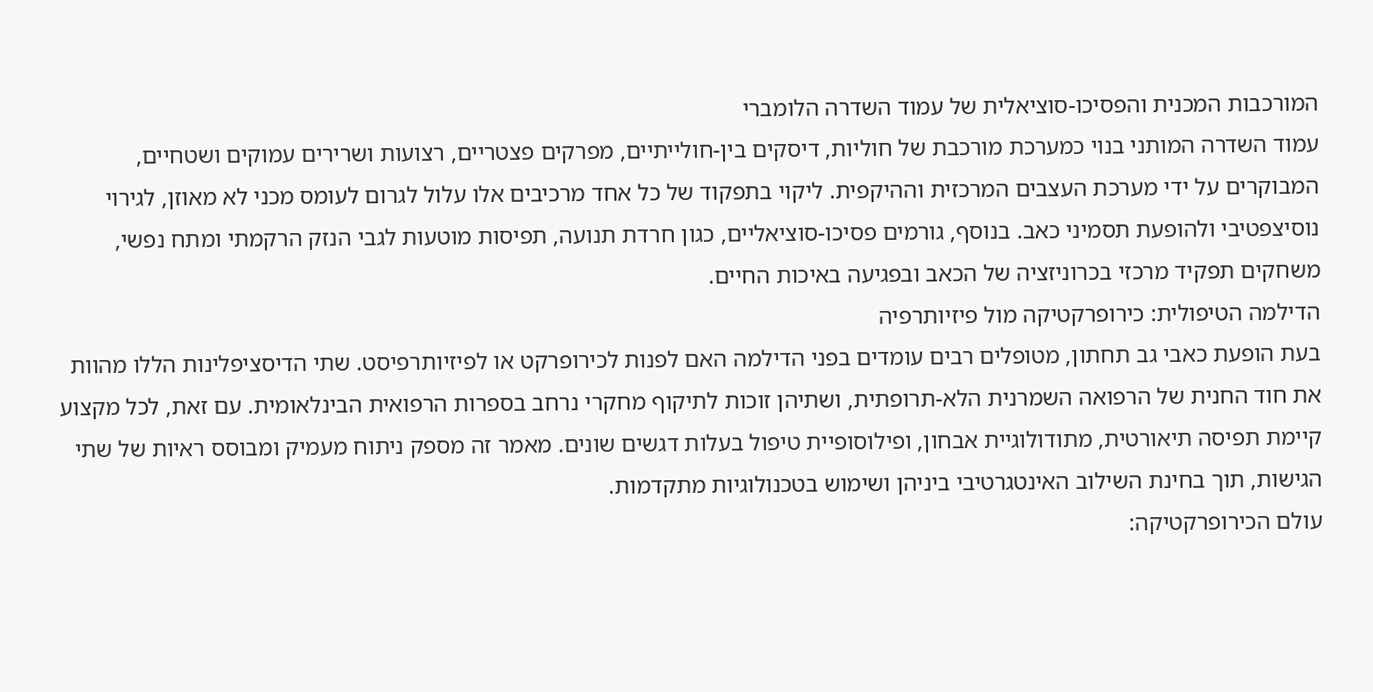המורכבות המכנית והפסיכו-סוציאלית של עמוד השדרה הלומברי
עמוד השדרה המותני בנוי כמערכת מורכבת של חוליות, דיסקים בין-חולייתיים, מפרקים פצטריים, רצועות ושרירים עמוקים ושטחיים, המבוקרים על ידי מערכת העצבים המרכזית וההיקפית. ליקוי בתפקוד של כל אחד מרכיבים אלו עלול לגרום לעומס מכני לא מאוזן, לגירוי נוסיצפטיבי ולהופעת תסמיני כאב. בנוסף, גורמים פסיכו-סוציאליים, כגון חרדת תנועה, תפיסות מוטעות לגבי הנזק הרקמתי ומתח נפשי, משחקים תפקיד מרכזי בכרוניזציה של הכאב ובפגיעה באיכות החיים.
הדילמה הטיפולית: כירופרקטיקה מול פיזיותרפיה
בעת הופעת כאבי גב תחתון, מטופלים רבים עומדים בפני הדילמה האם לפנות לכירופרקט או לפיזיותרפיסט. שתי הדיסציפלינות הללו מהוות את חוד החנית של הרפואה השמרנית הלא-תרופתית, ושתיהן זוכות לתיקוף מחקרי נרחב בספרות הרפואית הבינלאומית. עם זאת, לכל מקצוע קיימת תפיסה תיאורטית, מתודולוגיית אבחון, ופילוסופיית טיפול בעלות דגשים שונים. מאמר זה מספק ניתוח מעמיק ומבוסס ראיות של שתי הגישות, תוך בחינת השילוב האינטגרטיבי ביניהן ושימוש בטכנולוגיות מתקדמות.
עולם הכירופרקטיקה: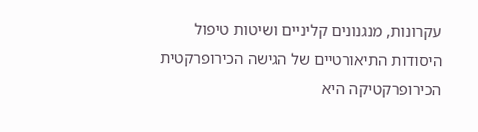עקרונות, מנגנונים קליניים ושיטות טיפול
היסודות התיאורטיים של הגישה הכירופרקטית
הכירופרקטיקה היא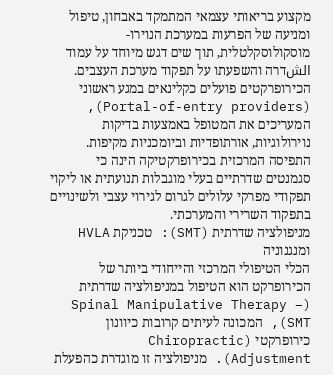מקצוע בריאותי עצמאי המתמקד באבחון, טיפול ומניעה של הפרעות במערכת הנוירו-מוסקולוסקלטלית, תוך שים דגש מיוחד על עמוד الشדרה והשפעתו על תפקוד מערכת העצבים. הכירופרקטים פועלים כקלינאים במגע ראשוני (Portal-of-entry providers), המעריכים את המטופל באמצעות בדיקות נוירולוגיות, אורתופדיות וביומכניות מקיפות. התפיסה המרכזית בכירופרקטיקה הינה כי סגמנטים שדרתיים בעלי מוגבלות תנועתית או ליקוי תפקודי מפרקי עלולים לגרום לגירוי עצבי ולשינויים בתפקוד השרירי והמערכתי.
מניפולציה שדרתית (SMT): טכניקת HVLA ומנגנוניה
הכלי הטיפולי המרכזי והייחודי ביותר של הכירופרקט הוא הטיפול במניפולציה שדרתית (Spinal Manipulative Therapy – SMT), המכונה לעיתים קרובות כיוונון כירופרקטי (Chiropractic Adjustment). מניפולציה זו מוגדרת כהפעלת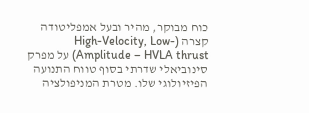כוח מבוקר, מהיר ובעל אמפליטודה קצרה (High-Velocity, Low-Amplitude – HVLA thrust) על מפרק סינוביאלי שדרתי בסוף טווח התנועה הפיזיולוגי שלו. מטרת המניפולציה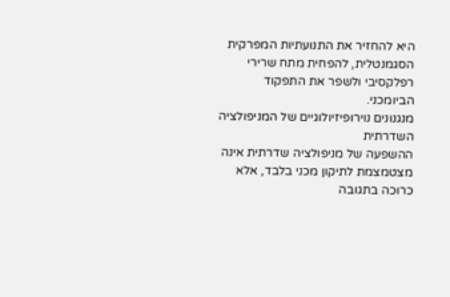היא להחזיר את התנועתיות המפרקית הסגמנטלית, להפחית מתח שרירי רפלקסיבי ולשפר את התפקוד הביומכני.
מנגנונים נוירופיזיולוגיים של המניפולציה השדרתית
ההשפעה של מניפולציה שדרתית אינה מצטמצמת לתיקון מכני בלבד, אלא כרוכה בתגובה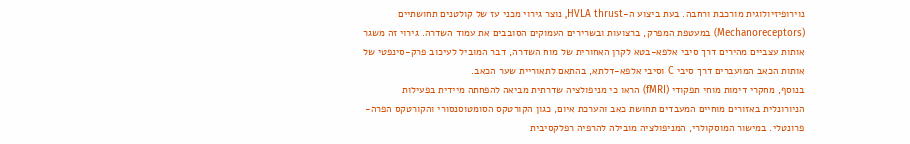נוירופיזיולוגית מורכבת ורחבה. בעת ביצוע ה-HVLA thrust, נוצר גירוי מכני עז של קולטנים תחושתיים (Mechanoreceptors) במעטפת המפרק, ברצועות ובשרירים העמוקים הסובבים את עמוד השדרה. גירוי זה משגר אותות עצביים מהירים דרך סיבי אלפא-בטא לקרן האחורית של מוח השדרה, דבר המוביל לעיכוב פרק-סינפטי של אותות הכאב המועברים דרך סיבי C וסיבי אלפא-דלתא, בהתאם לתאוריית שער הכאב.
בנוסף, מחקרי דימות מוחי תפקודי (fMRI) הראו כי מניפולציה שדרתית מביאה להפחתה מיידית בפעילות הניורונלית באזורים מוחיים המעבדים תחושת כאב והערכת איום, כגון הקורטקס הסומטוסנסורי והקורטקס הפרה-פרונטלי. במישור המוסקולרי, המניפולציה מובילה להרפיה רפלקסיבית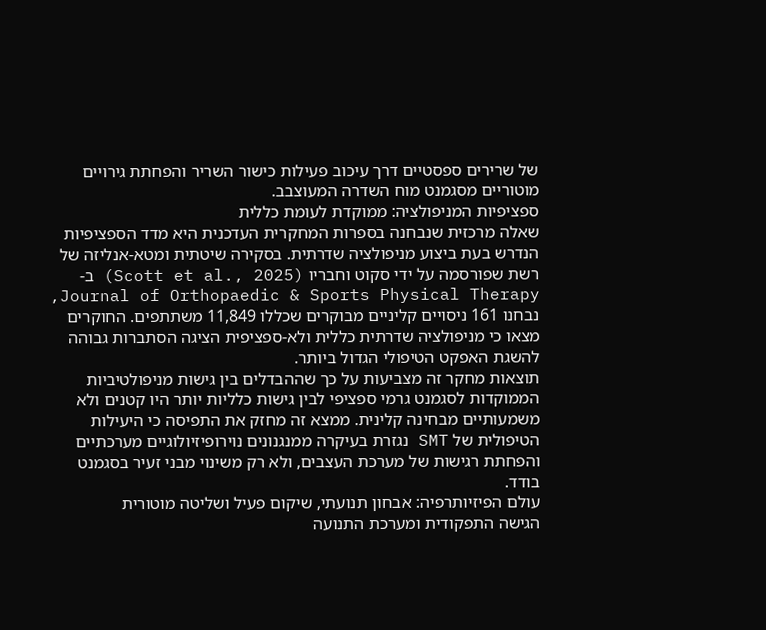של שרירים ספסטיים דרך עיכוב פעילות כישור השריר והפחתת גירויים מוטוריים מסגמנט מוח השדרה המעוצבב.
ספציפיות המניפולציה: ממוקדת לעומת כללית
שאלה מרכזית שנבחנה בספרות המחקרית העדכנית היא מדד הספציפיות הנדרש בעת ביצוע מניפולציה שדרתית. בסקירה שיטתית ומטא-אנליזה של רשת שפורסמה על ידי סקוט וחבריו (Scott et al., 2025) ב-Journal of Orthopaedic & Sports Physical Therapy, נבחנו 161 ניסויים קליניים מבוקרים שכללו 11,849 משתתפים. החוקרים מצאו כי מניפולציה שדרתית כללית ולא-ספציפית הציגה הסתברות גבוהה להשגת האפקט הטיפולי הגדול ביותר.
תוצאות מחקר זה מצביעות על כך שההבדלים בין גישות מניפולטיביות הממוקדות לסגמנט גרמי ספציפי לבין גישות כלליות יותר היו קטנים ולא משמעותיים מבחינה קלינית. ממצא זה מחזק את התפיסה כי היעילות הטיפולית של SMT נגזרת בעיקרה ממנגנונים נוירופיזיולוגיים מערכתיים והפחתת רגישות של מערכת העצבים, ולא רק משינוי מבני זעיר בסגמנט בודד.
עולם הפיזיותרפיה: אבחון תנועתי, שיקום פעיל ושליטה מוטורית
הגישה התפקודית ומערכת התנועה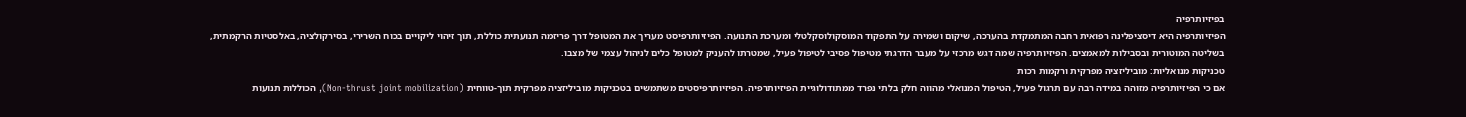בפיזיותרפיה
הפיזיותרפיה היא דיסציפלינה רפואית רחבה המתמקדת בהערכה, שיקום ושמירה על התפקוד המוסקולוסקלטלי ומערכת התנועה. הפיזיותרפיסט מעריך את המטופל דרך פריזמה תנועתית כוללת, תוך זיהוי ליקויים בכוח השרירי, בסירקולציה, באלסטיות הרקמתית, בשליטה המוטורית ובסבילות למאמצים. הפיזיותרפיה שמה דגש מרכזי על מעבר הדרגתי מטיפול פסיבי לטיפול פעיל, שמטרתו להעניק למטופל כלים לניהול עצמי של מצבו.
טכניקות מנואליות: מוביליזציה מפרקית ורקמות רכות
אם כי הפיזיותרפיה מזוהה במידה רבה עם תרגול פעיל, הטיפול המנואלי מהווה חלק בלתי נפרד ממתודולוגיית הפיזיותרפיה. הפיזיותרפיסטים משתמשים בטכניקות מוביליזציה מפרקית תוך-טווחית (Non-thrust joint mobilization), הכוללות תנועות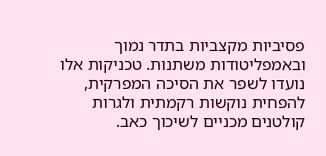פסיביות מקצביות בתדר נמוך ובאמפליטודות משתנות. טכניקות אלו נועדו לשפר את הסיכה המפרקית, להפחית נוקשות רקמתית ולגרות קולטנים מכניים לשיכוך כאב.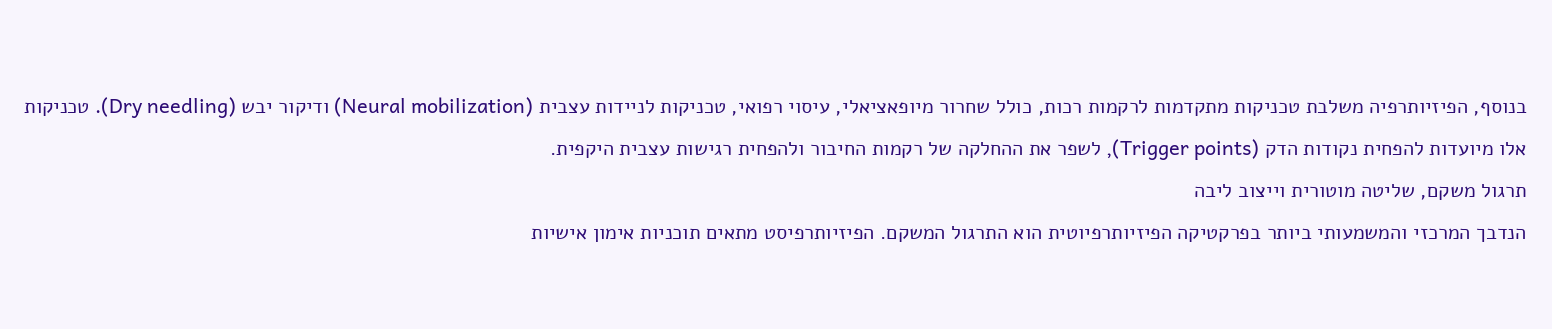בנוסף, הפיזיותרפיה משלבת טכניקות מתקדמות לרקמות רכות, כולל שחרור מיופאציאלי, עיסוי רפואי, טכניקות לניידות עצבית (Neural mobilization) ודיקור יבש (Dry needling). טכניקות אלו מיועדות להפחית נקודות הדק (Trigger points), לשפר את ההחלקה של רקמות החיבור ולהפחית רגישות עצבית היקפית.
תרגול משקם, שליטה מוטורית וייצוב ליבה
הנדבך המרכזי והמשמעותי ביותר בפרקטיקה הפיזיותרפיוטית הוא התרגול המשקם. הפיזיותרפיסט מתאים תוכניות אימון אישיות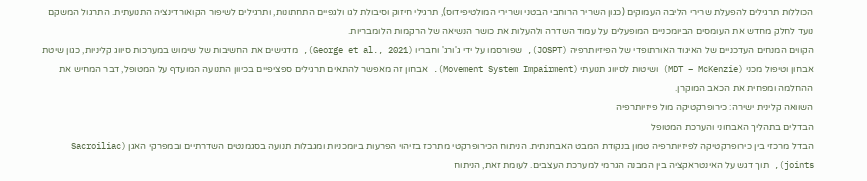הכוללות תרגילים להפעלת שרירי הליבה העמוקים (כגון השריר הרוחבי הבטני ושרירי המולטיפידוס), תרגילי חיזוק וסיבולת לגו ולגפיים התחתונות, ותרגילים לשיפור הקואורדינציה התנועתית. התרגול המשקם נועד לחלק מחדש את העומסים הביומכניים המופעלים על עמוד השדרה ולהעלות את כושר הנשיאה של הרקמות הלומבריות.
הקווים המנחים העדכניים של האיגוד האורתופדי של הפיזיותרפיה (JOSPT), שפורסמו על ידי ג'ורג' וחבריו (George et al., 2021), מדגישים את החשיבות של שימוש במערכות סיווג קליניות, כגון שיטת אבחון וטיפול מכני (MDT – McKenzie) ושיטות לסיווג תנועתי (Movement System Impairment). אבחון זה מאפשר להתאים תרגילים ספציפיים בכיוון התנועה המועדף על המטופל, דבר המחיש את ההחלמה ומפחית את הכאב המוקרן.
השוואה קלינית ישירה: כירופרקטיקה מול פיזיותרפיה
הבדלים בתהליך האבחוני והערכת המטופל
הבדל מרכזי בין כירופרקטיקה לפיזיותרפיה טמון בנקודת המבט האבחנתית. הניתוח הכירופרקטי מתרכז בזיהוי הפרעות ביומכניות ומגבלות תנועה בסגמנטים השדרתיים ובמפרקי האגן (Sacroiliac joints), תוך דגש על האינטראקציה בין המבנה הגרמי למערכת העצבים. לעומת זאת, הניתוח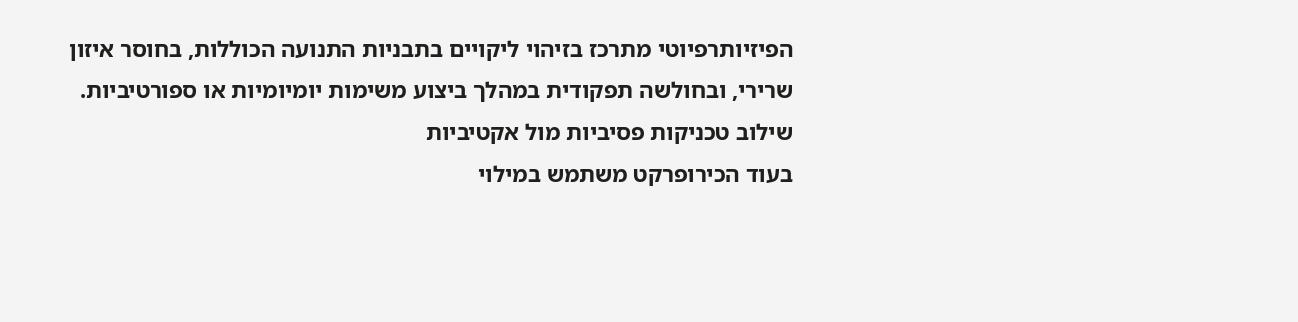הפיזיותרפיוטי מתרכז בזיהוי ליקויים בתבניות התנועה הכוללות, בחוסר איזון שרירי, ובחולשה תפקודית במהלך ביצוע משימות יומיומיות או ספורטיביות.
שילוב טכניקות פסיביות מול אקטיביות
בעוד הכירופרקט משתמש במילוי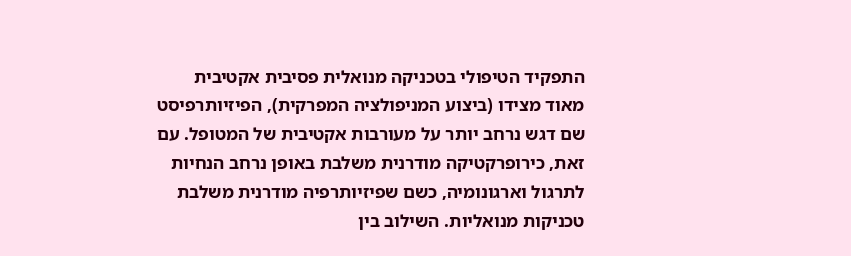התפקיד הטיפולי בטכניקה מנואלית פסיבית אקטיבית מאוד מצידו (ביצוע המניפולציה המפרקית), הפיזיותרפיסט שם דגש נרחב יותר על מעורבות אקטיבית של המטופל. עם זאת, כירופרקטיקה מודרנית משלבת באופן נרחב הנחיות לתרגול וארגונומיה, כשם שפיזיותרפיה מודרנית משלבת טכניקות מנואליות. השילוב בין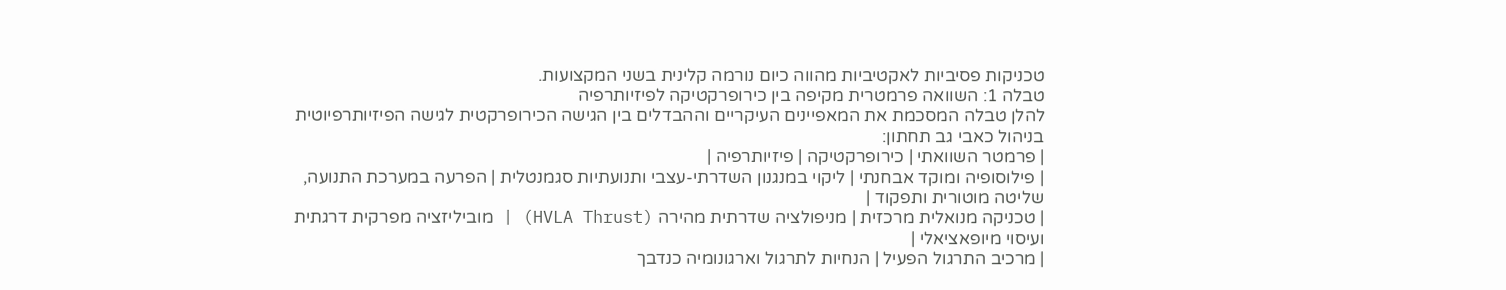טכניקות פסיביות לאקטיביות מהווה כיום נורמה קלינית בשני המקצועות.
טבלה 1: השוואה פרמטרית מקיפה בין כירופרקטיקה לפיזיותרפיה
להלן טבלה המסכמת את המאפיינים העיקריים וההבדלים בין הגישה הכירופרקטית לגישה הפיזיותרפיוטית בניהול כאבי גב תחתון:
| פרמטר השוואתי | כירופרקטיקה | פיזיותרפיה |
| פילוסופיה ומוקד אבחנתי | ליקוי במנגנון השדרתי-עצבי ותנועתיות סגמנטלית | הפרעה במערכת התנועה, שליטה מוטורית ותפקוד |
| טכניקה מנואלית מרכזית | מניפולציה שדרתית מהירה (HVLA Thrust) | מוביליזציה מפרקית דרגתית ועיסוי מיופאציאלי |
| מרכיב התרגול הפעיל | הנחיות לתרגול וארגונומיה כנדבך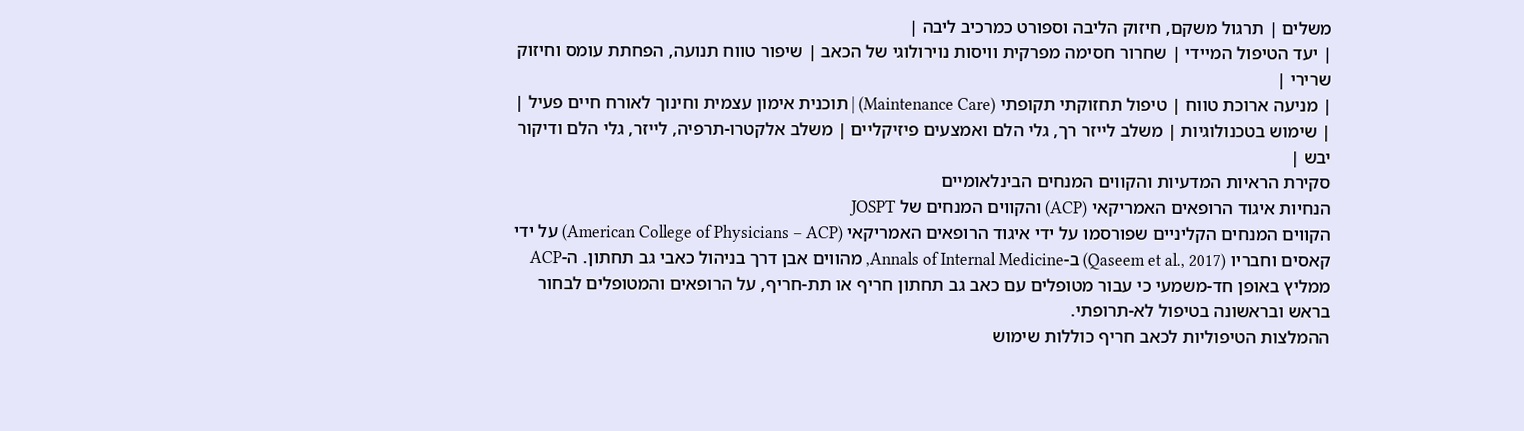משלים | תרגול משקם, חיזוק הליבה וספורט כמרכיב ליבה |
| יעד הטיפול המיידי | שחרור חסימה מפרקית וויסות נוירולוגי של הכאב | שיפור טווח תנועה, הפחתת עומס וחיזוק שרירי |
| מניעה ארוכת טווח | טיפול תחזוקתי תקופתי (Maintenance Care) | תוכנית אימון עצמית וחינוך לאורח חיים פעיל |
| שימוש בטכנולוגיות | משלב לייזר רך, גלי הלם ואמצעים פיזיקליים | משלב אלקטרו-תרפיה, לייזר, גלי הלם ודיקור יבש |
סקירת הראיות המדעיות והקווים המנחים הבינלאומיים
הנחיות איגוד הרופאים האמריקאי (ACP) והקווים המנחים של JOSPT
הקווים המנחים הקליניים שפורסמו על ידי איגוד הרופאים האמריקאי (American College of Physicians – ACP) על ידי קאסים וחבריו (Qaseem et al., 2017) ב-Annals of Internal Medicine, מהווים אבן דרך בניהול כאבי גב תחתון. ה-ACP ממליץ באופן חד-משמעי כי עבור מטופלים עם כאב גב תחתון חריף או תת-חריף, על הרופאים והמטופלים לבחור בראש ובראשונה בטיפול לא-תרופתי.
ההמלצות הטיפוליות לכאב חריף כוללות שימוש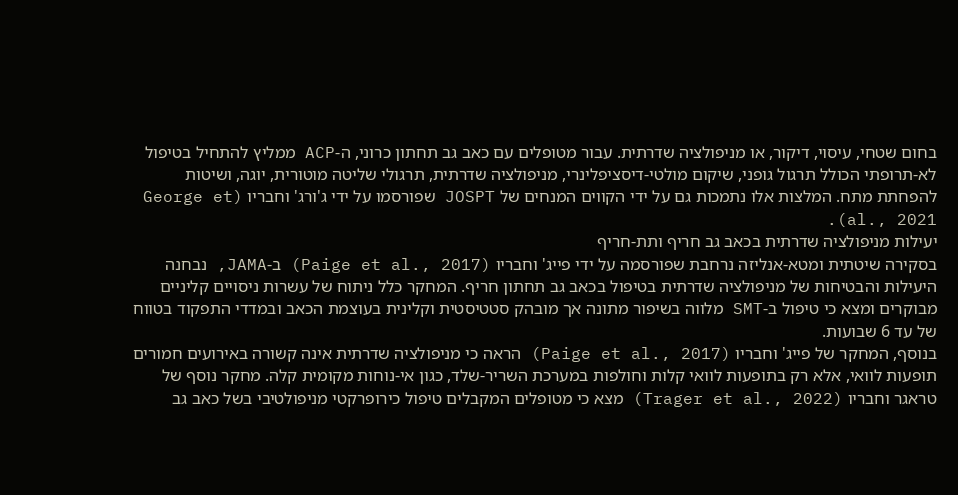בחום שטחי, עיסוי, דיקור, או מניפולציה שדרתית. עבור מטופלים עם כאב גב תחתון כרוני, ה-ACP ממליץ להתחיל בטיפול לא-תרופתי הכולל תרגול גופני, שיקום מולטי-דיסציפלינרי, מניפולציה שדרתית, תרגולי שליטה מוטורית, יוגה, ושיטות להפחתת מתח. המלצות אלו נתמכות גם על ידי הקווים המנחים של JOSPT שפורסמו על ידי ג'ורג' וחבריו (George et al., 2021).
יעילות מניפולציה שדרתית בכאב גב חריף ותת-חריף
בסקירה שיטתית ומטא-אנליזה נרחבת שפורסמה על ידי פייג' וחבריו (Paige et al., 2017) ב-JAMA, נבחנה היעילות והבטיחות של מניפולציה שדרתית בטיפול בכאב גב תחתון חריף. המחקר כלל ניתוח של עשרות ניסויים קליניים מבוקרים ומצא כי טיפול ב-SMT מלווה בשיפור מתונה אך מובהק סטטיסטית וקלינית בעוצמת הכאב ובמדדי התפקוד בטווח של עד 6 שבועות.
בנוסף, המחקר של פייג' וחבריו (Paige et al., 2017) הראה כי מניפולציה שדרתית אינה קשורה באירועים חמורים תופעות לוואי, אלא רק בתופעות לוואי קלות וחולפות במערכת השריר-שלד, כגון אי-נוחות מקומית קלה. מחקר נוסף של טראגר וחבריו (Trager et al., 2022) מצא כי מטופלים המקבלים טיפול כירופרקטי מניפולטיבי בשל כאב גב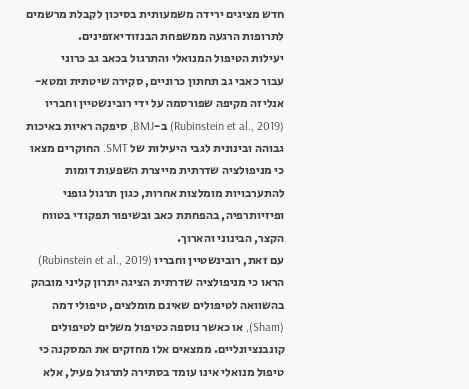חדש מציגים ירידה משמעותית בסיכון לקבלת מרשמים לתרופות הרגעה ממשפחת הבנזודיאזפינים.
יעילות הטיפול המנואלי והתרגול בכאב גב כרוני
עבור כאבי גב תחתון כרוניים, סקירה שיטתית ומטא-אנליזה מקיפה שפורסמה על ידי רובינשטיין וחבריו (Rubinstein et al., 2019) ב-BMJ, סיפקה ראיות באיכות גבוהה ובינונית לגבי היעילות של SMT. החוקרים מצאו כי מניפולציה שדרתית מייצרת השפעות דומות להתערבויות מומלצות אחרות, כגון תרגול גופני ופיזיותרפיה, בהפחתת כאב ובשיפור תפקודי בטווח הקצר, הבינוני והארוך.
עם זאת, רובינשטיין וחבריו (Rubinstein et al., 2019) הראו כי מניפולציה שדרתית הציגה יתרון קליני מובהק בהשוואה לטיפולים שאינם מומלצים, טיפולי דמה (Sham), או כאשר נוספה כטיפול משלים לטיפולים קונבנציונליים. ממצאים אלו מחזקים את המסקנה כי טיפול מנואלי אינו עומד בסתירה לתרגול פעיל, אלא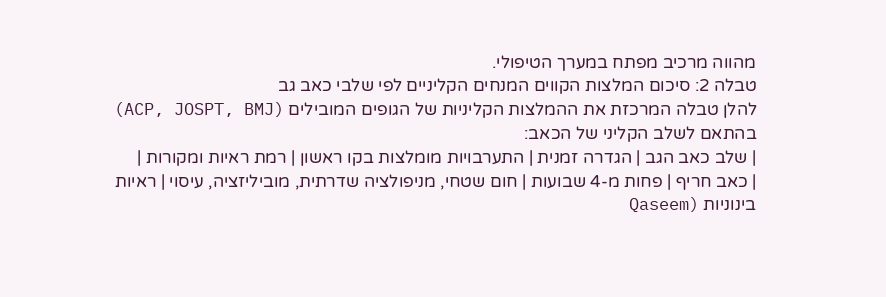מהווה מרכיב מפתח במערך הטיפולי.
טבלה 2: סיכום המלצות הקווים המנחים הקליניים לפי שלבי כאב גב
להלן טבלה המרכזת את ההמלצות הקליניות של הגופים המובילים (ACP, JOSPT, BMJ) בהתאם לשלב הקליני של הכאב:
| שלב כאב הגב | הגדרה זמנית | התערבויות מומלצות בקו ראשון | רמת ראיות ומקורות |
| כאב חריף | פחות מ-4 שבועות | חום שטחי, מניפולציה שדרתית, מוביליזציה, עיסוי | ראיות בינוניות (Qaseem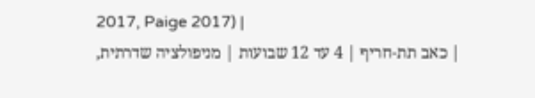2017, Paige 2017) |
| כאב תת-חריף | 4 עד 12 שבועות | מניפולציה שדרתית,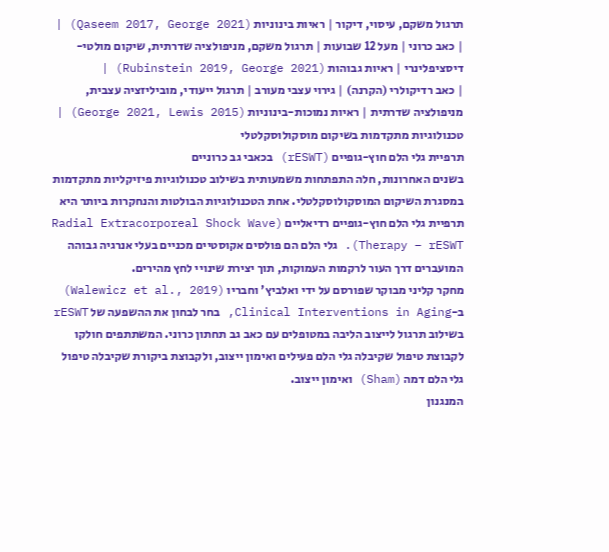תרגול משקם, עיסוי, דיקור | ראיות בינוניות (Qaseem 2017, George 2021) |
| כאב כרוני | מעל 12 שבועות | תרגול משקם, מניפולציה שדרתית, שיקום מולטי-דיסציפלינרי | ראיות גבוהות (Rubinstein 2019, George 2021) |
| כאב רדיקולרי (הקרנה) | גירוי עצבי מעורב | תרגול ייעודי, מוביליזציה עצבית, מניפולציה שדרתית | ראיות נמוכות-בינוניות (George 2021, Lewis 2015) |
טכנולוגיות מתקדמות בשיקום מוסקולוסקלטלי
תרפיית גלי הלם חוץ-גופיים (rESWT) בכאבי גב כרוניים
בשנים האחרונות, חלה התפתחות משמעותית בשילוב טכנולוגיות פיזיקליות מתקדמות במסגרת השיקום המוסקולוסקלטלי. אחת הטכנולוגיות הבולטות והנחקרות ביותר היא תרפיית גלי הלם חוץ-גופיים רדיאליים (Radial Extracorporeal Shock Wave Therapy – rESWT). גלי הלם הם פולסים אקוסטיים מכניים בעלי אנרגיה גבוהה המועברים דרך העור לרקמות העמוקות, תוך יצירת שינויי לחץ מהירים.
מחקר קליני מבוקר שפורסם על ידי ואלביץ' וחבריו (Walewicz et al., 2019) ב-Clinical Interventions in Aging, בחר לבחון את ההשפעה של rESWT בשילוב תרגול לייצוב הליבה במטופלים עם כאב גב תחתון כרוני. המשתתפים חולקו לקבוצת טיפול שקיבלה גלי הלם פעילים ואימון ייצוב, ולקבוצת ביקורת שקיבלה טיפול גלי הלם דמה (Sham) ואימון ייצוב.
המנגנון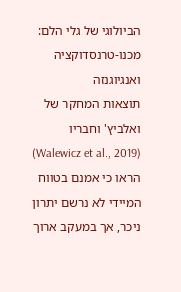הביולוגי של גלי הלם: מכנו-טרנסדוקציה ואנגיוגנזה
תוצאות המחקר של ואלביץ' וחבריו (Walewicz et al., 2019) הראו כי אמנם בטווח המיידי לא נרשם יתרון ניכר, אך במעקב ארוך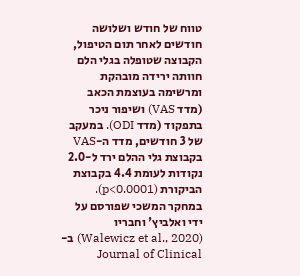טווח של חודש ושלושה חודשים לאחר תום הטיפול, הקבוצה שטופלה בגלי הלם חוותה ירידה מובהקת ומרשימה בעוצמת הכאב (מדד VAS) ושיפור ניכר בתפקוד (מדד ODI). במעקב של 3 חודשים, מדד ה-VAS בקבוצת גלי ההלם ירד ל-2.0 נקודות לעומת 4.4 בקבוצת הביקורת (p<0.0001).
במחקר המשכי שפורסם על ידי ואלביץ' וחבריו (Walewicz et al., 2020) ב-Journal of Clinical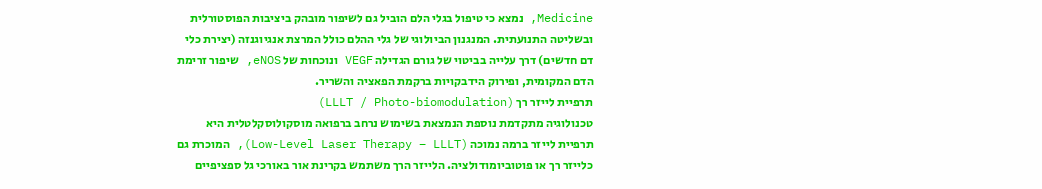Medicine, נמצא כי טיפול בגלי הלם הוביל גם לשיפור מובהק ביציבות הפוסטורלית ובשליטה התנועתית. המנגנון הביולוגי של גלי ההלם כולל המרצת אנגיוגנזה (יצירת כלי דם חדשים) דרך עלייה בביטוי של גורם הגדילה VEGF ונוכחות של eNOS, שיפור זרימת הדם המקומית, ופירוק הידבקויות ברקמת הפאציה והשריר.
תרפיית לייזר רך (LLLT / Photo-biomodulation)
טכנולוגיה מתקדמת נוספת הנמצאת בשימוש נרחב ברפואה מוסקולוסקלטלית היא תרפיית לייזר ברמה נמוכה (Low-Level Laser Therapy – LLLT), המוכרת גם כלייזר רך או פוטוביומודולציה. הלייזר הרך משתמש בקרינת אור באורכי גל ספציפיים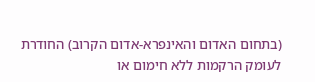(בתחום האדום והאינפרא-אדום הקרוב) החודרת לעומק הרקמות ללא חימום או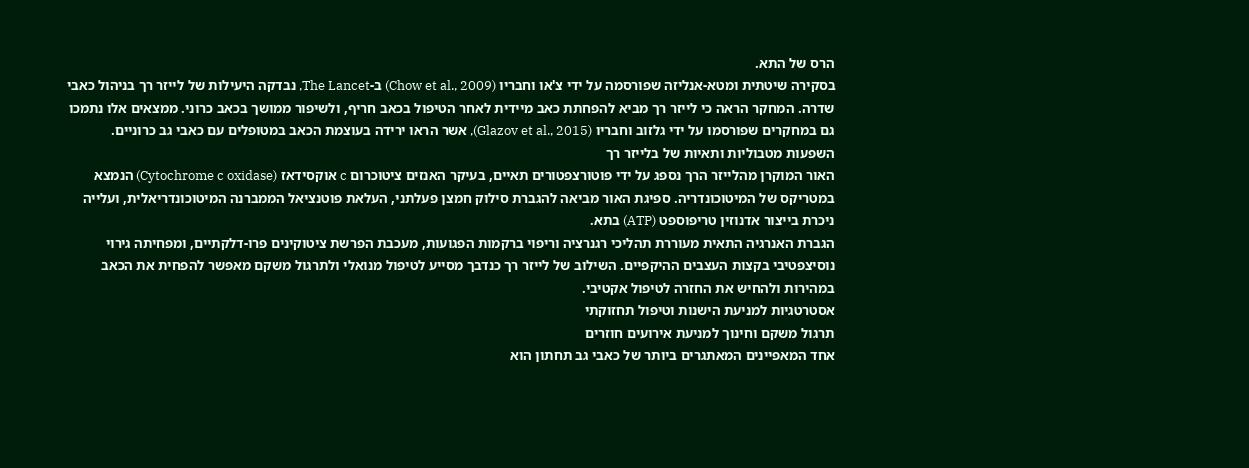הרס של התא.
בסקירה שיטתית ומטא-אנליזה שפורסמה על ידי צ'או וחבריו (Chow et al., 2009) ב-The Lancet, נבדקה היעילות של לייזר רך בניהול כאבי שדרה. המחקר הראה כי לייזר רך מביא להפחתת כאב מיידית לאחר הטיפול בכאב חריף, ולשיפור ממושך בכאב כרוני. ממצאים אלו נתמכו גם במחקרים שפורסמו על ידי גלזוב וחבריו (Glazov et al., 2015), אשר הראו ירידה בעוצמת הכאב במטופלים עם כאבי גב כרוניים.
השפעות מטבוליות ותאיות של בלייזר רך
האור המוקרן מהלייזר הרך נספג על ידי פוטורצפטורים תאיים, בעיקר האנזים ציטוכרום c אוקסידאז (Cytochrome c oxidase) הנמצא במטריקס של המיטוכונדריה. ספיגת האור מביאה להגברת סילוק חמצן פעלתני, העלאת פוטנציאל הממברנה המיטוכונדריאלית, ועלייה ניכרת בייצור אדנוזין טריפוספט (ATP) בתא.
הגברת האנרגיה התאית מעוררת תהליכי רגנרציה וריפוי ברקמות הפגועות, מעכבת הפרשת ציטוקינים פרו-דלקתיים, ומפחיתה גירוי נוסיצפטיבי בקצות העצבים ההיקפיים. השילוב של לייזר רך כנדבך מסייע לטיפול מנואלי ולתרגול משקם מאפשר להפחית את הכאב במהירות ולהחיש את החזרה לטיפול אקטיבי.
אסטרטגיות למניעת הישנות וטיפול תחזוקתי
תרגול משקם וחינוך למניעת אירועים חוזרים
אחד המאפיינים המאתגרים ביותר של כאבי גב תחתון הוא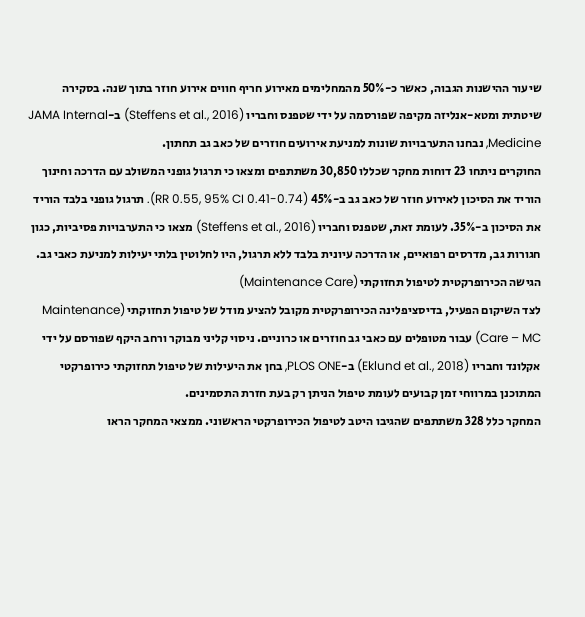שיעור ההישנות הגבוה, כאשר כ-50% מהמחלימים מאירוע חריף חווים אירוע חוזר בתוך שנה. בסקירה שיטתית ומטא-אנליזה מקיפה שפורסמה על ידי שטפנס וחבריו (Steffens et al., 2016) ב-JAMA Internal Medicine, נבחנו התערבויות שונות למניעת אירועים חוזרים של כאב גב תחתון.
החוקרים ניתחו 23 דוחות מחקר שכללו 30,850 משתתפים ומצאו כי תרגול גופני המשולב עם הדרכה וחינוך הוריד את הסיכון לאירוע חוזר של כאב גב ב-45% (RR 0.55, 95% CI 0.41-0.74). תרגול גופני בלבד הוריד את הסיכון ב-35%. לעומת זאת, שטפנס וחבריו (Steffens et al., 2016) מצאו כי התערבויות פסיביות, כגון חגורות גב, מדרסים רפואיים, או הדרכה עיונית בלבד ללא תרגול, היו לחלוטין בלתי יעילות למניעת כאבי גב.
הגישה הכירופרקטית לטיפול תחזוקתי (Maintenance Care)
לצד השיקום הפעיל, בדיסציפלינה הכירופרקטית מקובל להציע מודל של טיפול תחזוקתי (Maintenance Care – MC) עבור מטופלים עם כאבי גב חוזרים או כרוניים. ניסוי קליני מבוקר ורחב היקף שפורסם על ידי אקלונד וחבריו (Eklund et al., 2018) ב-PLOS ONE, בחן את היעילות של טיפול תחזוקתי כירופרקטי המתוכנן במרווחי זמן קבועים לעומת טיפול הניתן רק בעת חזרת התסמינים.
המחקר כלל 328 משתתפים שהגיבו היטב לטיפול הכירופרקטי הראשוני. ממצאי המחקר הראו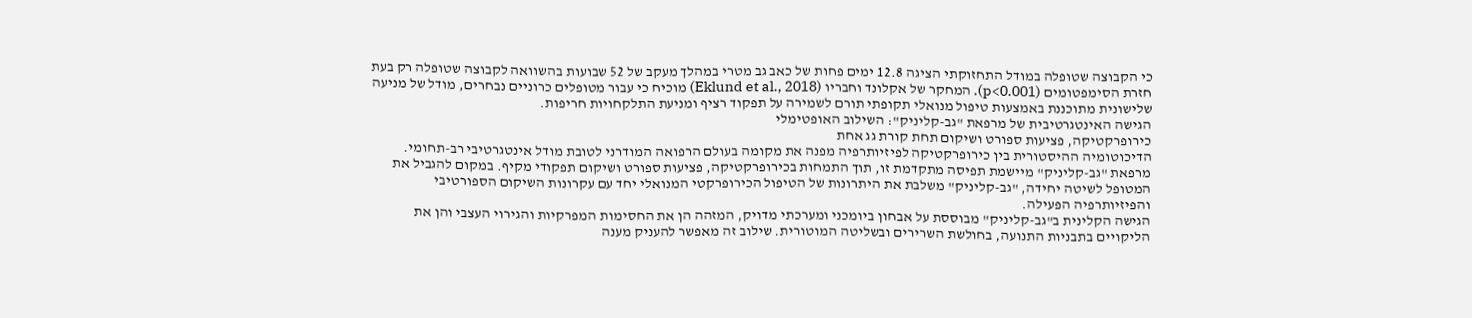כי הקבוצה שטופלה במודל התחזוקתי הציגה 12.8 ימים פחות של כאב גב מטרי במהלך מעקב של 52 שבועות בהשוואה לקבוצה שטופלה רק בעת חזרת הסימפטומים (p<0.001). המחקר של אקלונד וחבריו (Eklund et al., 2018) מוכיח כי עבור מטופלים כרוניים נבחרים, מודל של מניעה שלישונית מתוכננת באמצעות טיפול מנואלי תקופתי תורם לשמירה על תפקוד רציף ומניעת התלקחויות חריפות.
הגישה האינטגרטיבית של מרפאת "גב-קליניק": השילוב האופטימלי
כירופרקטיקה, פציעות ספורט ושיקום תחת קורת גג אחת
הדיכוטומיה ההיסטורית בין כירופרקטיקה לפיזיותרפיה מפנה את מקומה בעולם הרפואה המודרני לטובת מודל אינטגרטיבי רב-תחומי. מרפאת "גב-קליניק" מיישמת תפיסה מתקדמת זו, תוך התמחות בכירופרקטיקה, פציעות ספורט ושיקום תפקודי מקיף. במקום להגביל את המטופל לשיטה יחידה, "גב-קליניק" משלבת את היתרונות של הטיפול הכירופרקטי המנואלי יחד עם עקרונות השיקום הספורטיבי והפיזיותרפיה הפעילה.
הגישה הקלינית ב"גב-קליניק" מבוססת על אבחון ביומכני ומערכתי מדויק, המזהה הן את החסימות המפרקיות והגירוי העצבי והן את הליקויים בתבניות התנועה, בחולשת השרירים ובשליטה המוטורית. שילוב זה מאפשר להעניק מענה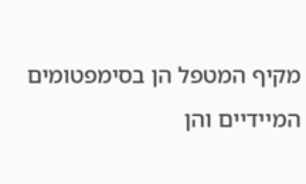מקיף המטפל הן בסימפטומים המיידיים והן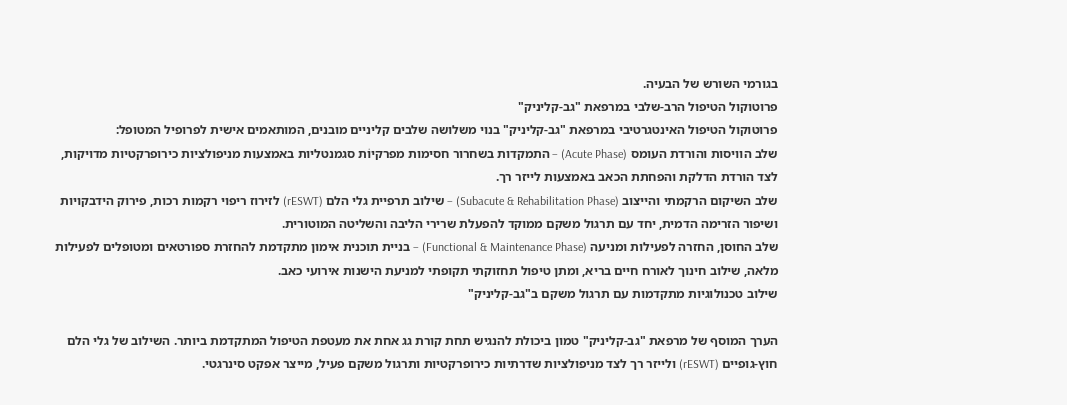בגורמי השורש של הבעיה.
פרוטוקול הטיפול הרב-שלבי במרפאת "גב-קליניק"
פרוטוקול הטיפול האינטגרטיבי במרפאת "גב-קליניק" בנוי משלושה שלבים קליניים מובנים, המותאמים אישית לפרופיל המטופל:
שלב הוויסות והורדת העומס (Acute Phase) – התמקדות בשחרור חסימות מפרקיוֹת סגמנטליות באמצעות מניפולציות כירופרקטיות מדויקות, לצד הורדת הדלקת והפחתת הכאב באמצעות לייזר רך.
שלב השיקום הרקמתי והייצוב (Subacute & Rehabilitation Phase) – שילוב תרפיית גלי הלם (rESWT) לזירוז ריפוי רקמות רכות, פירוק הידבקויות ושיפור הזרימה הדמית, יחד עם תרגול משקם ממוקד להפעלת שרירי הליבה והשליטה המוטורית.
שלב החוסן, החזרה לפעילות ומניעה (Functional & Maintenance Phase) – בניית תוכנית אימון מתקדמת להחזרת ספורטאים ומטופלים לפעילות מלאה, שילוב חינוך לאורח חיים בריא, ומתן טיפול תחזוקתי תקופתי למניעת הישנות אירועי כאב.
שילוב טכנולוגיות מתקדמות עם תרגול משקם ב"גב-קליניק"

הערך המוסף של מרפאת "גב-קליניק" טמון ביכולת להנגיש תחת קורת גג אחת את מעטפת הטיפול המתקדמת ביותר. השילוב של גלי הלם חוץ-גופיים (rESWT) ולייזר רך לצד מניפולציות שדרתיות כירופרקטיות ותרגול משקם פעיל, מייצר אפקט סינרגטי.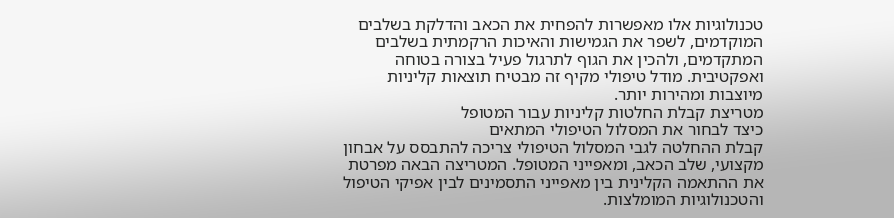טכנולוגיות אלו מאפשרות להפחית את הכאב והדלקת בשלבים המוקדמים, לשפר את הגמישות והאיכות הרקמתית בשלבים המתקדמים, ולהכין את הגוף לתרגול פעיל בצורה בטוחה ואפקטיבית. מודל טיפולי מקיף זה מבטיח תוצאות קליניות מיוצבות ומהירות יותר.
מטריצת קבלת החלטות קליניות עבור המטופל
כיצד לבחור את המסלול הטיפולי המתאים
קבלת ההחלטה לגבי המסלול הטיפולי צריכה להתבסס על אבחון מקצועי, שלב הכאב, ומאפייני המטופל. המטריצה הבאה מפרטת את ההתאמה הקלינית בין מאפייני התסמינים לבין אפיקי הטיפול והטכנולוגיות המומלצות.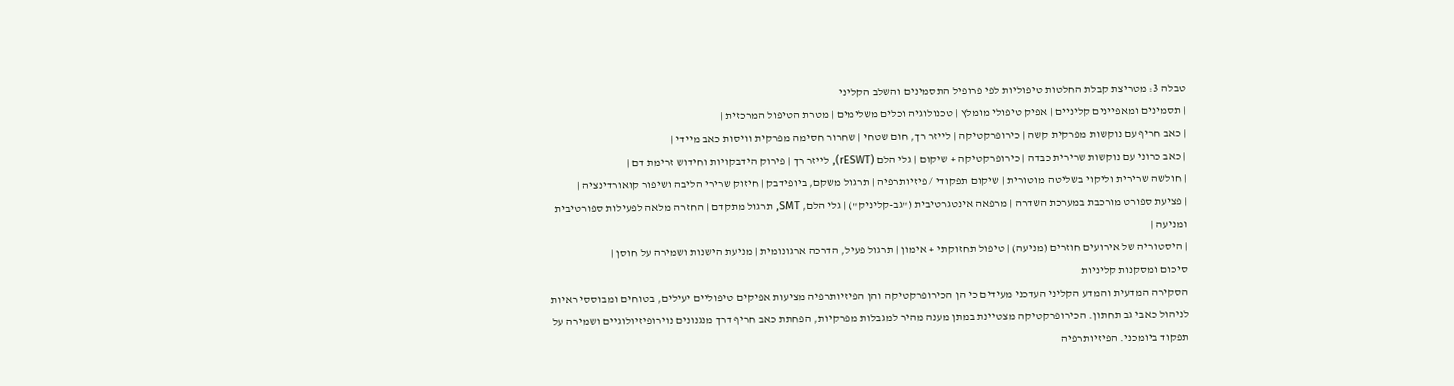טבלה 3: מטריצת קבלת החלטות טיפוליות לפי פרופיל התסמינים והשלב הקליני
| תסמינים ומאפיינים קליניים | אפיק טיפולי מומלץ | טכנולוגיה וכלים משלימים | מטרת הטיפול המרכזית |
| כאב חריף עם נוקשות מפרקית קשה | כירופרקטיקה | לייזר רך, חום שטחי | שחרור חסימה מפרקית וויסות כאב מיידי |
| כאב כרוני עם נוקשות שרירית כבדה | כירופרקטיקה + שיקום | גלי הלם (rESWT), לייזר רך | פירוק הידבקויות וחידוש זרימת דם |
| חולשה שרירית וליקוי בשליטה מוטורית | שיקום תפקודי / פיזיותרפיה | תרגול משקם, ביופידבק | חיזוק שרירי הליבה ושיפור קואורדינציה |
| פציעת ספורט מורכבת במערכת השדרה | מרפאה אינטגרטיבית ("גב-קליניק") | גלי הלם, SMT, תרגול מתקדם | החזרה מלאה לפעילות ספורטיבית ומניעה |
| היסטוריה של אירועים חוזרים (מניעה) | טיפול תחזוקתי + אימון | תרגול פעיל, הדרכה ארגונומית | מניעת הישנות ושמירה על חוסן |
סיכום ומסקנות קליניות
הסקירה המדעית והמדע הקליני העדכני מעידים כי הן הכירופרקטיקה והן הפיזיותרפיה מציעות אפיקים טיפוליים יעילים, בטוחים ומבוססי ראיות לניהול כאבי גב תחתון. הכירופרקטיקה מצטיינת במתן מענה מהיר למגבלות מפרקיות, הפחתת כאב חריף דרך מנגנונים נוירופיזיולוגיים ושמירה על תפקוד ביומכני. הפיזיותרפיה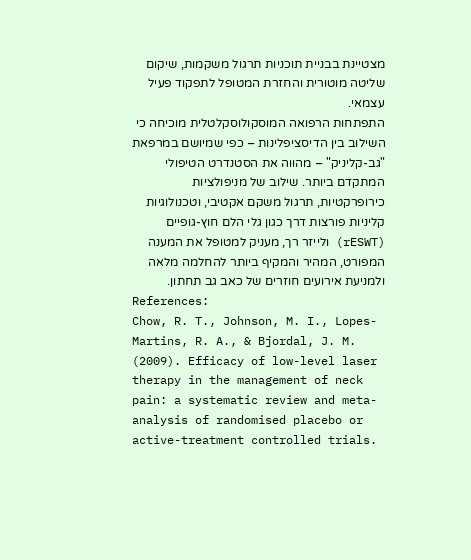מצטיינת בבניית תוכניות תרגול משקמות, שיקום שליטה מוטורית והחזרת המטופל לתפקוד פעיל עצמאי.
התפתחות הרפואה המוסקולוסקלטלית מוכיחה כי השילוב בין הדיסציפלינות – כפי שמיושם במרפאת "גב-קליניק" – מהווה את הסטנדרט הטיפולי המתקדם ביותר. שילוב של מניפולציות כירופרקטיות, תרגול משקם אקטיבי, וטכנולוגיות קליניות פורצות דרך כגון גלי הלם חוץ-גופיים (rESWT) ולייזר רך, מעניק למטופל את המענה המפורט, המהיר והמקיף ביותר להחלמה מלאה ולמניעת אירועים חוזרים של כאב גב תחתון.
References:
Chow, R. T., Johnson, M. I., Lopes-Martins, R. A., & Bjordal, J. M. (2009). Efficacy of low-level laser therapy in the management of neck pain: a systematic review and meta-analysis of randomised placebo or active-treatment controlled trials.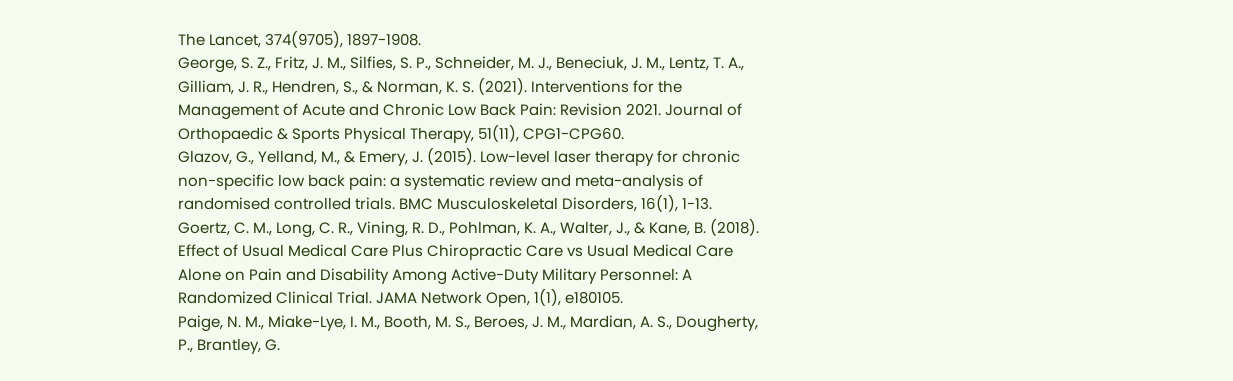The Lancet, 374(9705), 1897-1908.
George, S. Z., Fritz, J. M., Silfies, S. P., Schneider, M. J., Beneciuk, J. M., Lentz, T. A., Gilliam, J. R., Hendren, S., & Norman, K. S. (2021). Interventions for the Management of Acute and Chronic Low Back Pain: Revision 2021. Journal of Orthopaedic & Sports Physical Therapy, 51(11), CPG1-CPG60.
Glazov, G., Yelland, M., & Emery, J. (2015). Low-level laser therapy for chronic non-specific low back pain: a systematic review and meta-analysis of randomised controlled trials. BMC Musculoskeletal Disorders, 16(1), 1-13.
Goertz, C. M., Long, C. R., Vining, R. D., Pohlman, K. A., Walter, J., & Kane, B. (2018). Effect of Usual Medical Care Plus Chiropractic Care vs Usual Medical Care Alone on Pain and Disability Among Active-Duty Military Personnel: A Randomized Clinical Trial. JAMA Network Open, 1(1), e180105.
Paige, N. M., Miake-Lye, I. M., Booth, M. S., Beroes, J. M., Mardian, A. S., Dougherty, P., Brantley, G.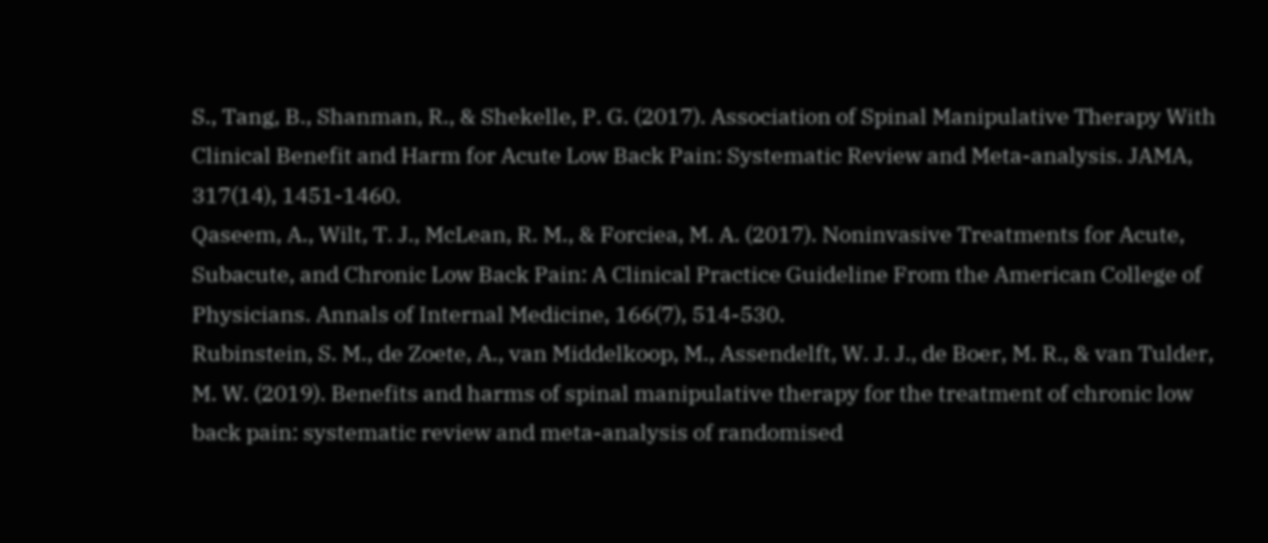S., Tang, B., Shanman, R., & Shekelle, P. G. (2017). Association of Spinal Manipulative Therapy With Clinical Benefit and Harm for Acute Low Back Pain: Systematic Review and Meta-analysis. JAMA, 317(14), 1451-1460.
Qaseem, A., Wilt, T. J., McLean, R. M., & Forciea, M. A. (2017). Noninvasive Treatments for Acute, Subacute, and Chronic Low Back Pain: A Clinical Practice Guideline From the American College of Physicians. Annals of Internal Medicine, 166(7), 514-530.
Rubinstein, S. M., de Zoete, A., van Middelkoop, M., Assendelft, W. J. J., de Boer, M. R., & van Tulder, M. W. (2019). Benefits and harms of spinal manipulative therapy for the treatment of chronic low back pain: systematic review and meta-analysis of randomised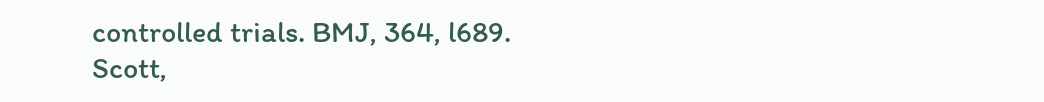controlled trials. BMJ, 364, l689.
Scott,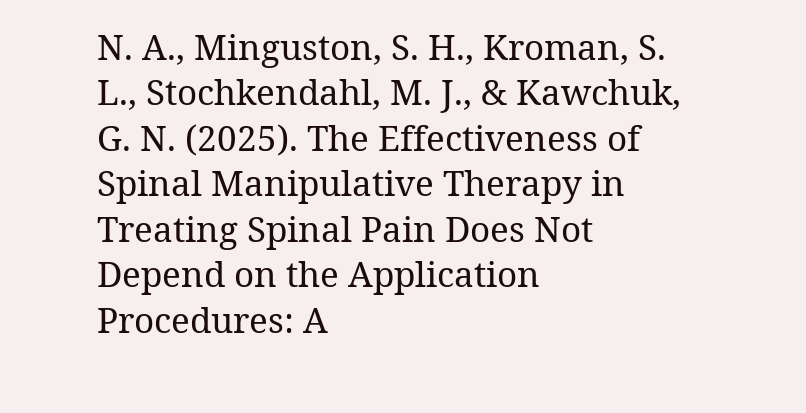N. A., Minguston, S. H., Kroman, S. L., Stochkendahl, M. J., & Kawchuk, G. N. (2025). The Effectiveness of Spinal Manipulative Therapy in Treating Spinal Pain Does Not Depend on the Application Procedures: A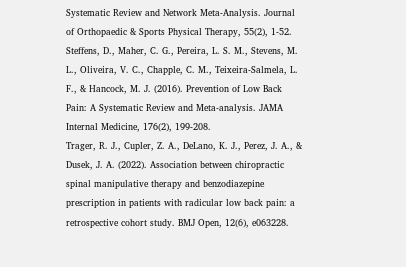Systematic Review and Network Meta-Analysis. Journal of Orthopaedic & Sports Physical Therapy, 55(2), 1-52.
Steffens, D., Maher, C. G., Pereira, L. S. M., Stevens, M. L., Oliveira, V. C., Chapple, C. M., Teixeira-Salmela, L. F., & Hancock, M. J. (2016). Prevention of Low Back Pain: A Systematic Review and Meta-analysis. JAMA Internal Medicine, 176(2), 199-208.
Trager, R. J., Cupler, Z. A., DeLano, K. J., Perez, J. A., & Dusek, J. A. (2022). Association between chiropractic spinal manipulative therapy and benzodiazepine prescription in patients with radicular low back pain: a retrospective cohort study. BMJ Open, 12(6), e063228.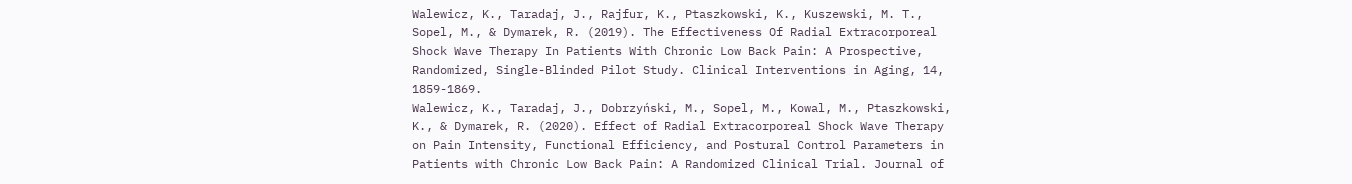Walewicz, K., Taradaj, J., Rajfur, K., Ptaszkowski, K., Kuszewski, M. T., Sopel, M., & Dymarek, R. (2019). The Effectiveness Of Radial Extracorporeal Shock Wave Therapy In Patients With Chronic Low Back Pain: A Prospective, Randomized, Single-Blinded Pilot Study. Clinical Interventions in Aging, 14, 1859-1869.
Walewicz, K., Taradaj, J., Dobrzyński, M., Sopel, M., Kowal, M., Ptaszkowski, K., & Dymarek, R. (2020). Effect of Radial Extracorporeal Shock Wave Therapy on Pain Intensity, Functional Efficiency, and Postural Control Parameters in Patients with Chronic Low Back Pain: A Randomized Clinical Trial. Journal of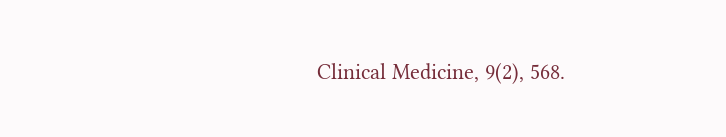Clinical Medicine, 9(2), 568.